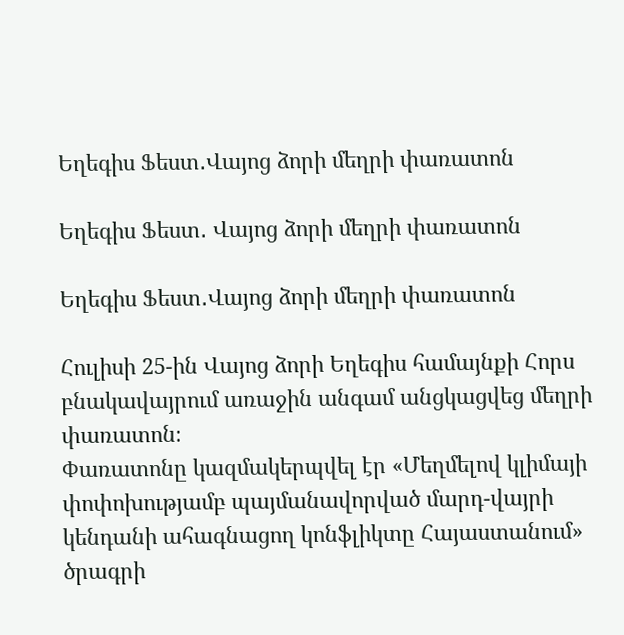Եղեգիս Ֆեստ․Վայոց ձորի մեղրի փառատոն

Եղեգիս Ֆեստ․ Վայոց ձորի մեղրի փառատոն

Եղեգիս Ֆեստ․Վայոց ձորի մեղրի փառատոն

Հուլիսի 25-ին Վայոց ձորի Եղեգիս համայնքի Հորս բնակավայրում առաջին անգամ անցկացվեց մեղրի փառատոն։
Փառատոնը կազմակերպվել էր «Մեղմելով կլիմայի փոփոխությամբ պայմանավորված մարդ-վայրի կենդանի ահագնացող կոնֆլիկտը Հայաստանում» ծրագրի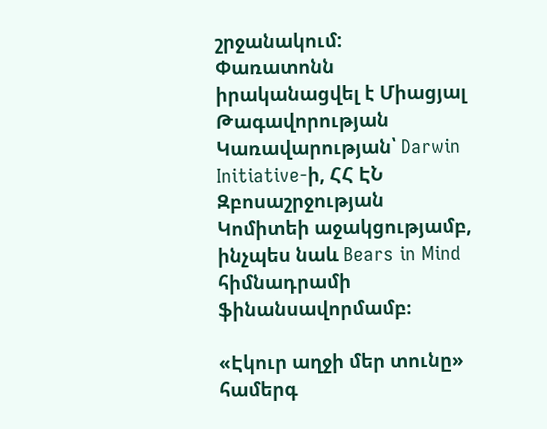շրջանակում:
Փառատոնն իրականացվել է Միացյալ Թագավորության Կառավարության՝ Darwin Initiative-ի, ՀՀ ԷՆ Զբոսաշրջության Կոմիտեի աջակցությամբ, ինչպես նաև Bears in Mind հիմնադրամի ֆինանսավորմամբ։

«Էկուր աղջի մեր տունը» համերգ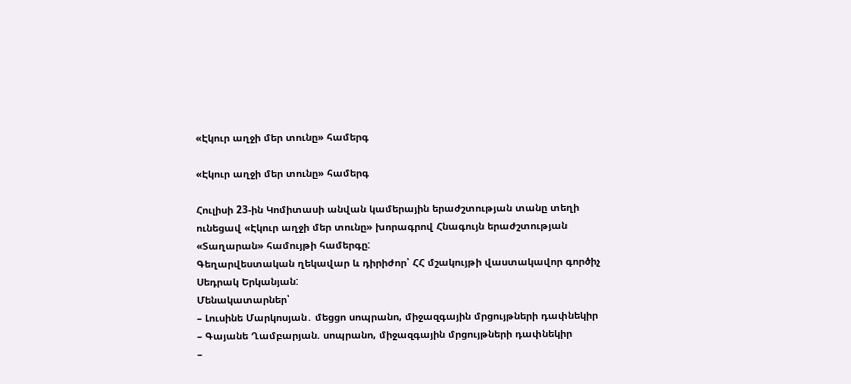«Էկուր աղջի մեր տունը» համերգ

«Էկուր աղջի մեր տունը» համերգ

Հուլիսի 23-ին Կոմիտասի անվան կամերային երաժշտության տանը տեղի ունեցավ «Էկուր աղջի մեր տունը» խորագրով Հնագույն երաժշտության «Տաղարան» համույթի համերգը:
Գեղարվեստական ղեկավար և դիրիժոր՝ ՀՀ մշակույթի վաստակավոր գործիչ Սեդրակ Երկանյան:
Մենակատարներ՝
– Լուսինե Մարկոսյան․ մեցցո սոպրանո, միջազգային մրցույթների դափնեկիր
– Գայանե Ղամբարյան. սոպրանո, միջազգային մրցույթների դափնեկիր
–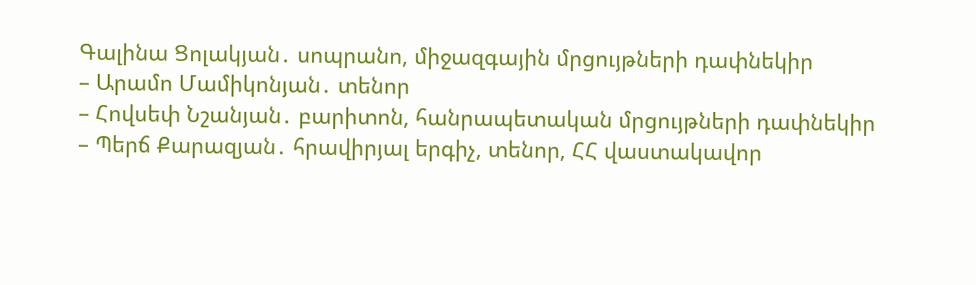Գալինա Ցոլակյան․ սոպրանո, միջազգային մրցույթների դափնեկիր
– Արամո Մամիկոնյան․ տենոր
– Հովսեփ Նշանյան․ բարիտոն, հանրապետական մրցույթների դափնեկիր
– Պերճ Քարազյան․ հրավիրյալ երգիչ, տենոր, ՀՀ վաստակավոր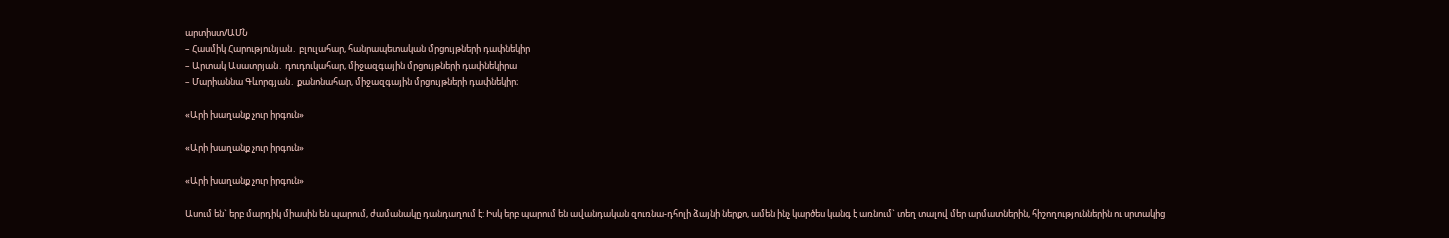արտիստ/ԱՄՆ
– Հասմիկ Հարությունյան․ բլուլահար, հանրապետական մրցույթների դափնեկիր
– Արտակ Ասատրյան․ դուդուկահար, միջազգային մրցույթների դափնեկիրա
– Մարիաննա Գևորգյան․ քանոնահար, միջազգային մրցույթների դափնեկիր։

«Արի խաղանք չուր իրգուն»

«Արի խաղանք չուր իրգուն»

«Արի խաղանք չուր իրգուն»

Ասում են` երբ մարդիկ միասին են պարում, ժամանակը դանդաղում է: Իսկ երբ պարում են ավանդական զուռնա-դհոլի ձայնի ներքո, ամեն ինչ կարծես կանգ է առնում` տեղ տալով մեր արմատներին, հիշողություններին ու սրտակից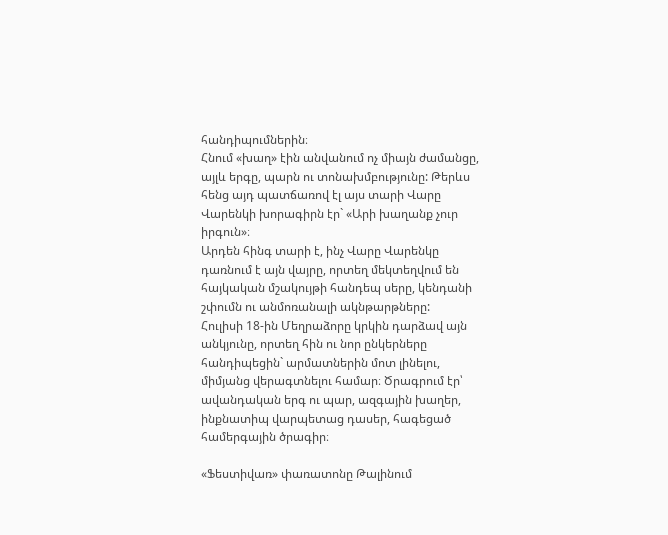հանդիպումներին։
Հնում «խաղ» էին անվանում ոչ միայն ժամանցը, այլև երգը, պարն ու տոնախմբությունը: Թերևս հենց այդ պատճառով էլ այս տարի Վարը Վարենկի խորագիրն էր` «Արի խաղանք չուր իրգուն»։
Արդեն հինգ տարի է, ինչ Վարը Վարենկը դառնում է այն վայրը, որտեղ մեկտեղվում են հայկական մշակույթի հանդեպ սերը, կենդանի շփումն ու անմոռանալի ակնթարթները:
Հուլիսի 18-ին Մեղրաձորը կրկին դարձավ այն անկյունը, որտեղ հին ու նոր ընկերները հանդիպեցին` արմատներին մոտ լինելու, միմյանց վերագտնելու համար։ Ծրագրում էր՝ ավանդական երգ ու պար, ազգային խաղեր, ինքնատիպ վարպետաց դասեր, հագեցած համերգային ծրագիր։

«Ֆեստիվառ» փառատոնը Թալինում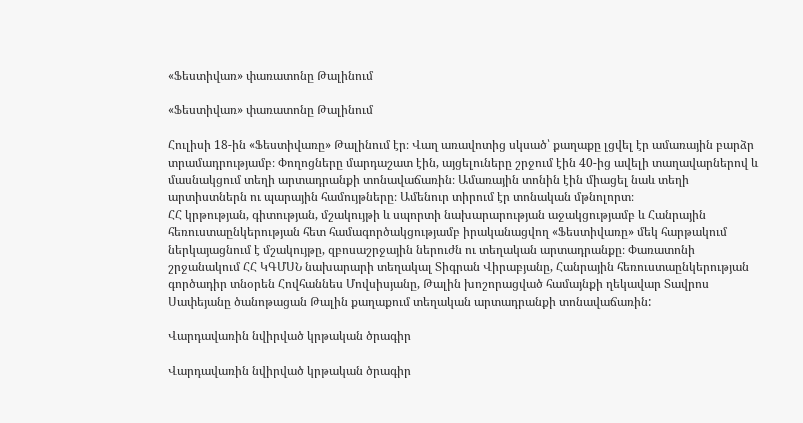«Ֆեստիվառ» փառատոնը Թալինում

«Ֆեստիվառ» փառատոնը Թալինում

Հուլիսի 18-ին «Ֆեստիվառը» Թալինում էր։ Վաղ առավոտից սկսած՝ քաղաքը լցվել էր ամառային բարձր տրամադրությամբ։ Փողոցները մարդաշատ էին, այցելուները շրջում էին 40-ից ավելի տաղավարներով և մասնակցում տեղի արտադրանքի տոնավաճառին։ Ամառային տոնին էին միացել նաև տեղի արտիստներն ու պարային համույթները։ Ամենուր տիրում էր տոնական մթնոլորտ։
ՀՀ կրթության, գիտության, մշակույթի և սպորտի նախարարության աջակցությամբ և Հանրային հեռուստաընկերության հետ համագործակցությամբ իրականացվող «Ֆեստիվառը» մեկ հարթակում ներկայացնում է մշակույթը, զբոսաշրջային ներուժն ու տեղական արտադրանքը։ Փառատոնի շրջանակում ՀՀ ԿԳՄՍՆ նախարարի տեղակալ Տիգրան Վիրաբյանը, Հանրային հեռուստաընկերության գործադիր տնօրեն Հովհաննես Մովսիսյանը, Թալին խոշորացված համայնքի ղեկավար Տավրոս Սափեյանը ծանոթացան Թալին քաղաքում տեղական արտադրանքի տոնավաճառին:

Վարդավառին նվիրված կրթական ծրագիր

Վարդավառին նվիրված կրթական ծրագիր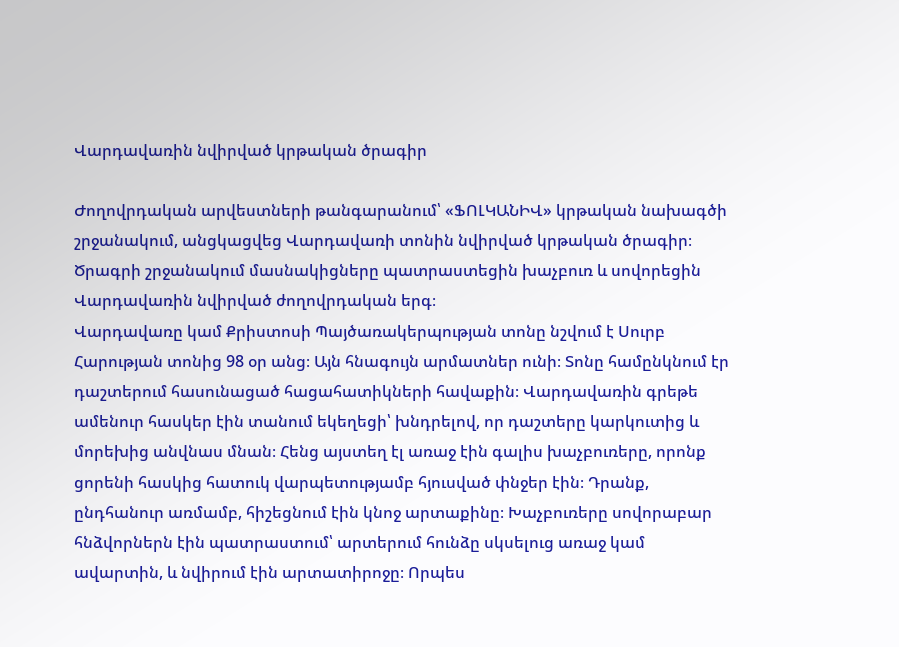Վարդավառին նվիրված կրթական ծրագիր

Ժողովրդական արվեստների թանգարանում՝ «ՖՈԼԿԱՆԻՎ» կրթական նախագծի շրջանակում, անցկացվեց Վարդավառի տոնին նվիրված կրթական ծրագիր։
Ծրագրի շրջանակում մասնակիցները պատրաստեցին խաչբուռ և սովորեցին Վարդավառին նվիրված ժողովրդական երգ։
Վարդավառը կամ Քրիստոսի Պայծառակերպության տոնը նշվում է Սուրբ Հարության տոնից 98 օր անց։ Այն հնագույն արմատներ ունի։ Տոնը համընկնում էր դաշտերում հասունացած հացահատիկների հավաքին։ Վարդավառին գրեթե ամենուր հասկեր էին տանում եկեղեցի՝ խնդրելով, որ դաշտերը կարկուտից և մորեխից անվնաս մնան։ Հենց այստեղ էլ առաջ էին գալիս խաչբուռերը, որոնք ցորենի հասկից հատուկ վարպետությամբ հյուսված փնջեր էին։ Դրանք, ընդհանուր առմամբ, հիշեցնում էին կնոջ արտաքինը։ Խաչբուռերը սովորաբար հնձվորներն էին պատրաստում՝ արտերում հունձը սկսելուց առաջ կամ ավարտին, և նվիրում էին արտատիրոջը։ Որպես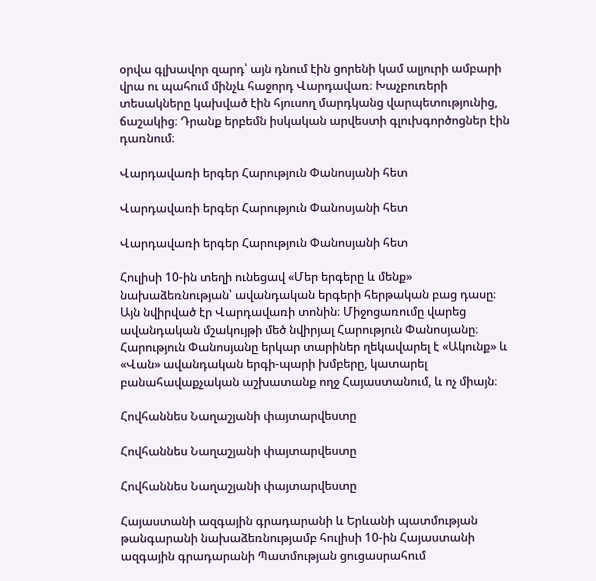օրվա գլխավոր զարդ՝ այն դնում էին ցորենի կամ ալյուրի ամբարի վրա ու պահում մինչև հաջորդ Վարդավառ։ Խաչբուռերի տեսակները կախված էին հյուսող մարդկանց վարպետությունից, ճաշակից։ Դրանք երբեմն իսկական արվեստի գլուխգործոցներ էին դառնում։

Վարդավառի երգեր Հարություն Փանոսյանի հետ

Վարդավառի երգեր Հարություն Փանոսյանի հետ

Վարդավառի երգեր Հարություն Փանոսյանի հետ

Հուլիսի 10-ին տեղի ունեցավ «Մեր երգերը և մենք» նախաձեռնության՝ ավանդական երգերի հերթական բաց դասը։ Այն նվիրված էր Վարդավառի տոնին։ Միջոցառումը վարեց ավանդական մշակույթի մեծ նվիրյալ Հարություն Փանոսյանը։
Հարություն Փանոսյանը երկար տարիներ ղեկավարել է «Ակունք» և «Վան» ավանդական երգի-պարի խմբերը, կատարել բանահավաքչական աշխատանք ողջ Հայաստանում, և ոչ միայն։

Հովհաննես Նաղաշյանի փայտարվեստը

Հովհաննես Նաղաշյանի փայտարվեստը

Հովհաննես Նաղաշյանի փայտարվեստը

Հայաստանի ազգային գրադարանի և Երևանի պատմության թանգարանի նախաձեռնությամբ հուլիսի 10-ին Հայաստանի ազգային գրադարանի Պատմության ցուցասրահում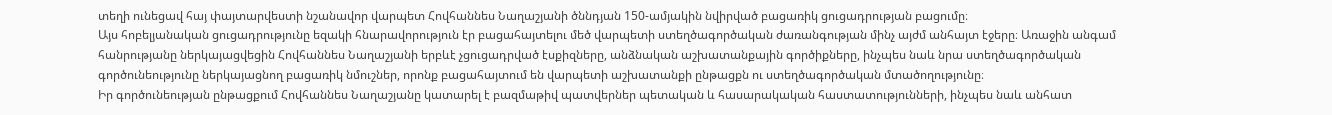տեղի ունեցավ հայ փայտարվեստի նշանավոր վարպետ Հովհաննես Նաղաշյանի ծննդյան 150-ամյակին նվիրված բացառիկ ցուցադրության բացումը։
Այս հոբելյանական ցուցադրությունը եզակի հնարավորություն էր բացահայտելու մեծ վարպետի ստեղծագործական ժառանգության մինչ այժմ անհայտ էջերը։ Առաջին անգամ հանրությանը ներկայացվեցին Հովհաննես Նաղաշյանի երբևէ չցուցադրված էսքիզները, անձնական աշխատանքային գործիքները, ինչպես նաև նրա ստեղծագործական գործունեությունը ներկայացնող բացառիկ նմուշներ, որոնք բացահայտում են վարպետի աշխատանքի ընթացքն ու ստեղծագործական մտածողությունը։
Իր գործունեության ընթացքում Հովհաննես Նաղաշյանը կատարել է բազմաթիվ պատվերներ պետական և հասարակական հաստատությունների, ինչպես նաև անհատ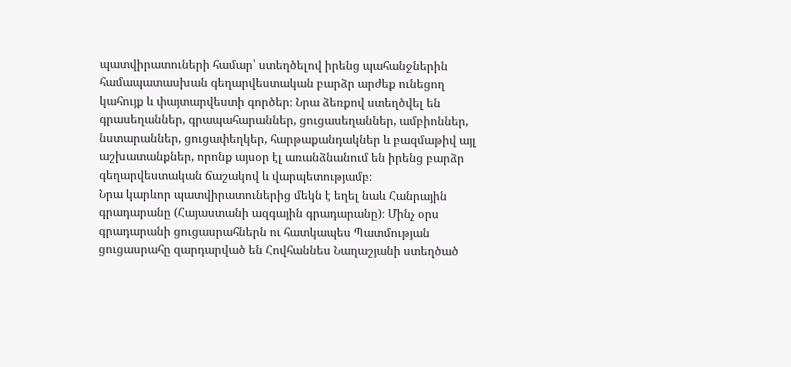պատվիրատուների համար՝ ստեղծելով իրենց պահանջներին համապատասխան գեղարվեստական բարձր արժեք ունեցող կահույք և փայտարվեստի գործեր։ Նրա ձեռքով ստեղծվել են գրասեղաններ, գրապահարաններ, ցուցասեղաններ, ամբիոններ, նստարաններ, ցուցափեղկեր, հարթաքանդակներ և բազմաթիվ այլ աշխատանքներ, որոնք այսօր էլ առանձնանում են իրենց բարձր գեղարվեստական ճաշակով և վարպետությամբ։
Նրա կարևոր պատվիրատուներից մեկն է եղել նաև Հանրային գրադարանը (Հայաստանի ազգային գրադարանը)։ Մինչ օրս գրադարանի ցուցասրահներն ու հատկապես Պատմության ցուցասրահը զարդարված են Հովհաննես Նաղաշյանի ստեղծած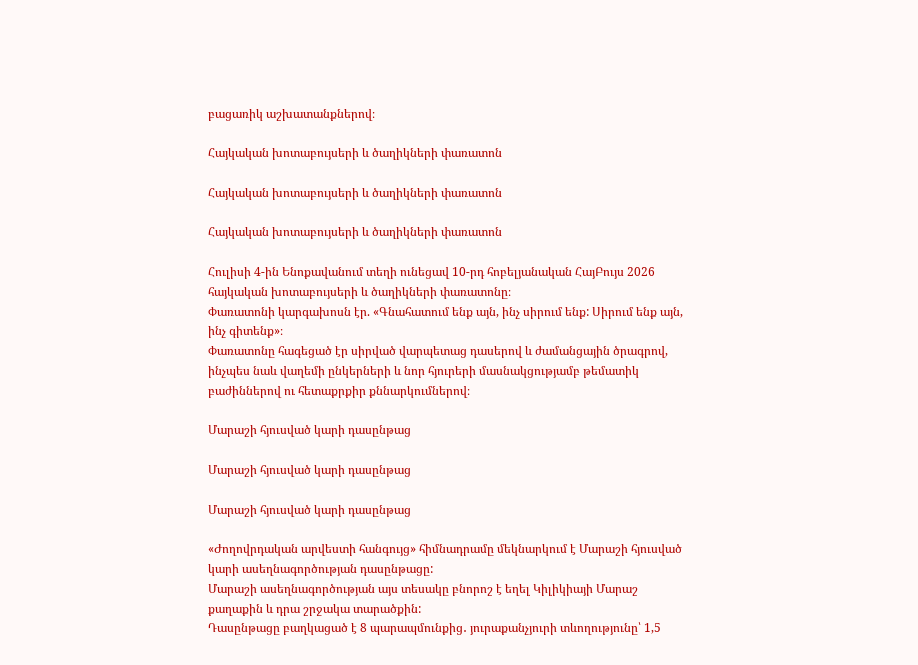բացառիկ աշխատանքներով։

Հայկական խոտաբույսերի և ծաղիկների փառատոն

Հայկական խոտաբույսերի և ծաղիկների փառատոն

Հայկական խոտաբույսերի և ծաղիկների փառատոն

Հուլիսի 4-ին Ենոքավանում տեղի ունեցավ 10-րդ հոբելյանական ՀայԲույս 2026 հայկական խոտաբույսերի և ծաղիկների փառատոնը։
Փառատոնի կարգախոսն էր. «Գնահատում ենք այն, ինչ սիրում ենք: Սիրում ենք այն, ինչ գիտենք»։
Փառատոնը հագեցած էր սիրված վարպետաց դասերով և ժամանցային ծրագրով, ինչպես նաև վաղեմի ընկերների և նոր հյուրերի մասնակցությամբ թեմատիկ բաժիններով ու հետաքրքիր քննարկումներով։

Մարաշի հյուսված կարի դասընթաց

Մարաշի հյուսված կարի դասընթաց

Մարաշի հյուսված կարի դասընթաց

«Ժողովրդական արվեստի հանգույց» հիմնադրամը մեկնարկում է Մարաշի հյուսված կարի ասեղնագործության դասընթացը:
Մարաշի ասեղնագործության այս տեսակը բնորոշ է եղել Կիլիկիայի Մարաշ քաղաքին և դրա շրջակա տարածքին:
Դասընթացը բաղկացած է 8 պարապմունքից․ յուրաքանչյուրի տևողությունը՝ 1,5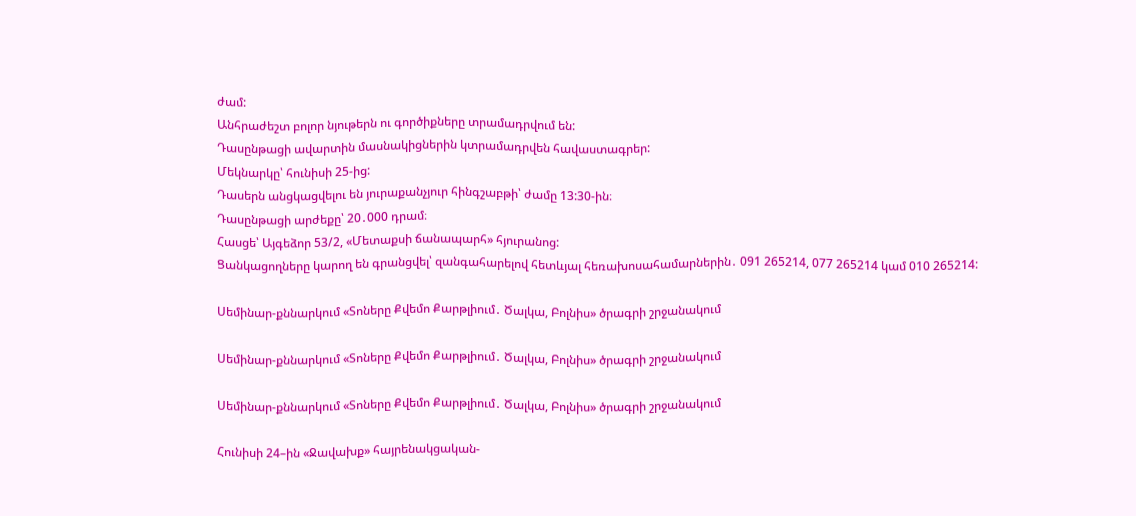ժամ:
Անհրաժեշտ բոլոր նյութերն ու գործիքները տրամադրվում են:
Դասընթացի ավարտին մասնակիցներին կտրամադրվեն հավաստագրեր:
Մեկնարկը՝ հունիսի 25-ից:
Դասերն անցկացվելու են յուրաքանչյուր հինգշաբթի՝ ժամը 13:30-ին։
Դասընթացի արժեքը՝ 20․000 դրամ։
Հասցե՝ Այգեձոր 53/2, «Մետաքսի ճանապարհ» հյուրանոց:
Ցանկացողները կարող են գրանցվել՝ զանգահարելով հետևյալ հեռախոսահամարներին․ 091 265214, 077 265214 կամ 010 265214:

Սեմինար-քննարկում «Տոները Քվեմո Քարթլիում․ Ծալկա, Բոլնիս» ծրագրի շրջանակում

Սեմինար-քննարկում «Տոները Քվեմո Քարթլիում․ Ծալկա, Բոլնիս» ծրագրի շրջանակում

Սեմինար-քննարկում «Տոները Քվեմո Քարթլիում․ Ծալկա, Բոլնիս» ծրագրի շրջանակում

Հունիսի 24–ին «Ջավախք» հայրենակցական-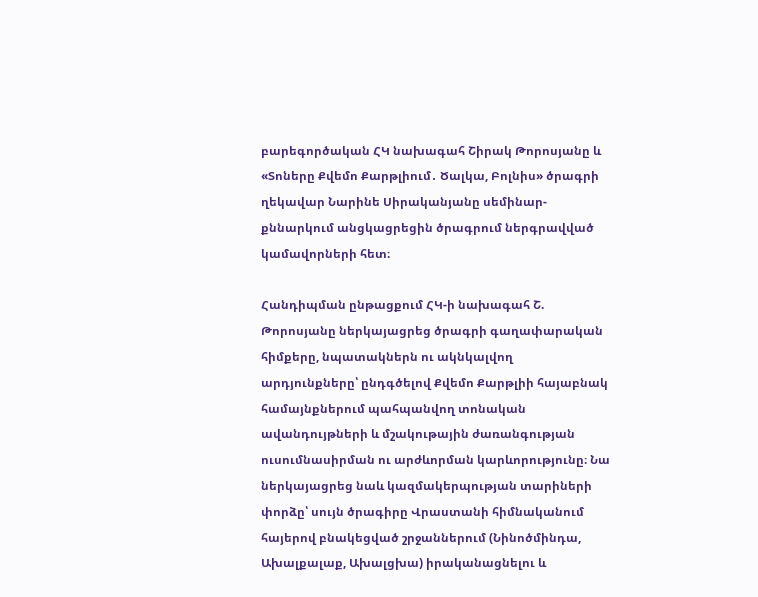բարեգործական ՀԿ նախագահ Շիրակ Թորոսյանը և «Տոները Քվեմո Քարթլիում․ Ծալկա, Բոլնիս» ծրագրի ղեկավար Նարինե Սիրականյանը սեմինար-քննարկում անցկացրեցին ծրագրում ներգրավված կամավորների հետ։

Հանդիպման ընթացքում ՀԿ-ի նախագահ Շ. Թորոսյանը ներկայացրեց ծրագրի գաղափարական հիմքերը, նպատակներն ու ակնկալվող արդյունքները՝ ընդգծելով Քվեմո Քարթլիի հայաբնակ համայնքներում պահպանվող տոնական ավանդույթների և մշակութային ժառանգության ուսումնասիրման ու արժևորման կարևորությունը։ Նա ներկայացրեց նաև կազմակերպության տարիների փորձը՝ սույն ծրագիրը Վրաստանի հիմնականում հայերով բնակեցված շրջաններում (Նինոծմինդա, Ախալքալաք, Ախալցխա) իրականացնելու և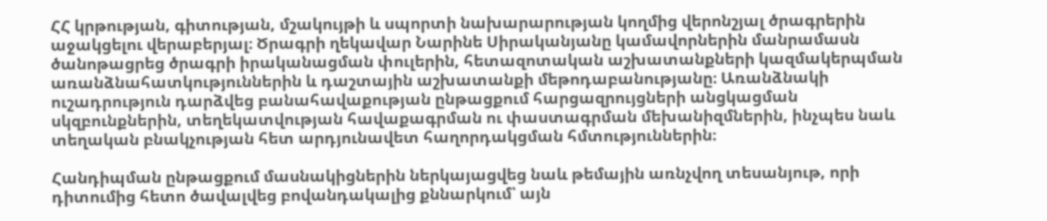ՀՀ կրթության, գիտության, մշակույթի և սպորտի նախարարության կողմից վերոնշյալ ծրագրերին աջակցելու վերաբերյալ։ Ծրագրի ղեկավար Նարինե Սիրականյանը կամավորներին մանրամասն ծանոթացրեց ծրագրի իրականացման փուլերին, հետազոտական աշխատանքների կազմակերպման առանձնահատկություններին և դաշտային աշխատանքի մեթոդաբանությանը։ Առանձնակի ուշադրություն դարձվեց բանահավաքության ընթացքում հարցազրույցների անցկացման սկզբունքներին, տեղեկատվության հավաքագրման ու փաստագրման մեխանիզմներին, ինչպես նաև տեղական բնակչության հետ արդյունավետ հաղորդակցման հմտություններին։

Հանդիպման ընթացքում մասնակիցներին ներկայացվեց նաև թեմային առնչվող տեսանյութ, որի դիտումից հետո ծավալվեց բովանդակալից քննարկում՝ այն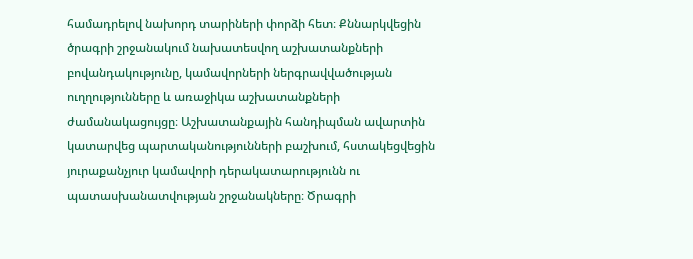համադրելով նախորդ տարիների փորձի հետ։ Քննարկվեցին ծրագրի շրջանակում նախատեսվող աշխատանքների բովանդակությունը, կամավորների ներգրավվածության ուղղությունները և առաջիկա աշխատանքների ժամանակացույցը։ Աշխատանքային հանդիպման ավարտին կատարվեց պարտականությունների բաշխում, հստակեցվեցին յուրաքանչյուր կամավորի դերակատարությունն ու պատասխանատվության շրջանակները։ Ծրագրի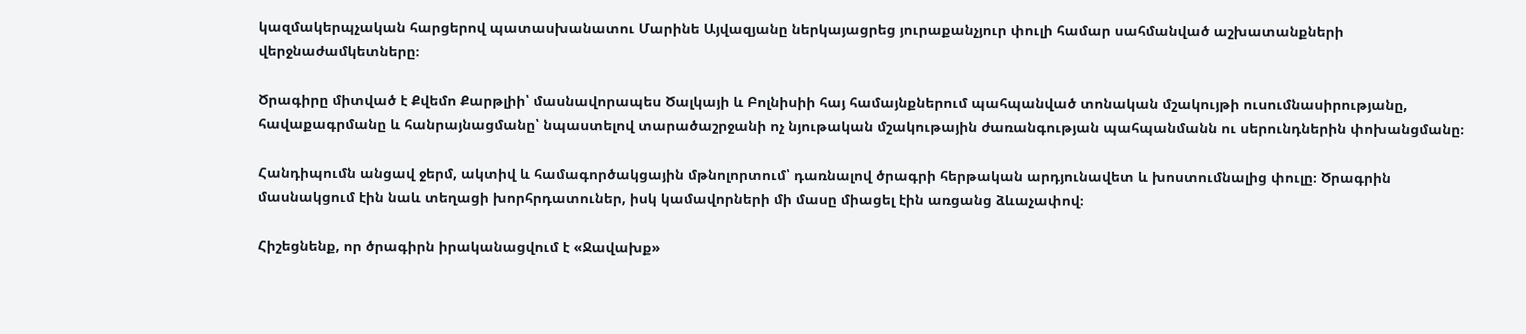կազմակերպչական հարցերով պատասխանատու Մարինե Այվազյանը ներկայացրեց յուրաքանչյուր փուլի համար սահմանված աշխատանքների վերջնաժամկետները։

Ծրագիրը միտված է Քվեմո Քարթլիի՝ մասնավորապես Ծալկայի և Բոլնիսիի հայ համայնքներում պահպանված տոնական մշակույթի ուսումնասիրությանը, հավաքագրմանը և հանրայնացմանը՝ նպաստելով տարածաշրջանի ոչ նյութական մշակութային ժառանգության պահպանմանն ու սերունդներին փոխանցմանը։

Հանդիպումն անցավ ջերմ, ակտիվ և համագործակցային մթնոլորտում՝ դառնալով ծրագրի հերթական արդյունավետ և խոստումնալից փուլը։ Ծրագրին մասնակցում էին նաև տեղացի խորհրդատուներ, իսկ կամավորների մի մասը միացել էին առցանց ձևաչափով։

Հիշեցնենք, որ ծրագիրն իրականացվում է «Ջավախք»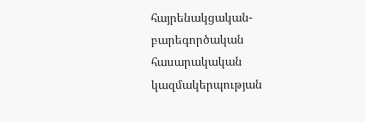հայրենակցական-բարեգործական հասարակական կազմակերպության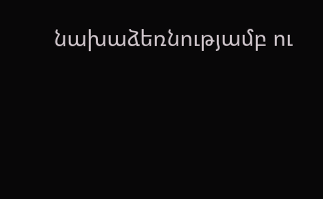նախաձեռնությամբ ու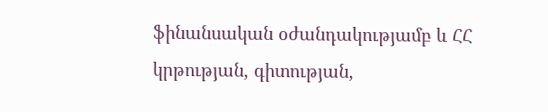ֆինանսական օժանդակությամբ և ՀՀ կրթության, գիտության,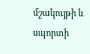մշակույթի և սպորտի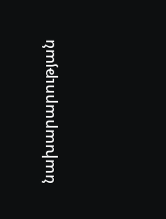նախարարության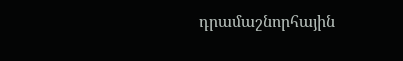դրամաշնորհային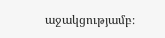աջակցությամբ։